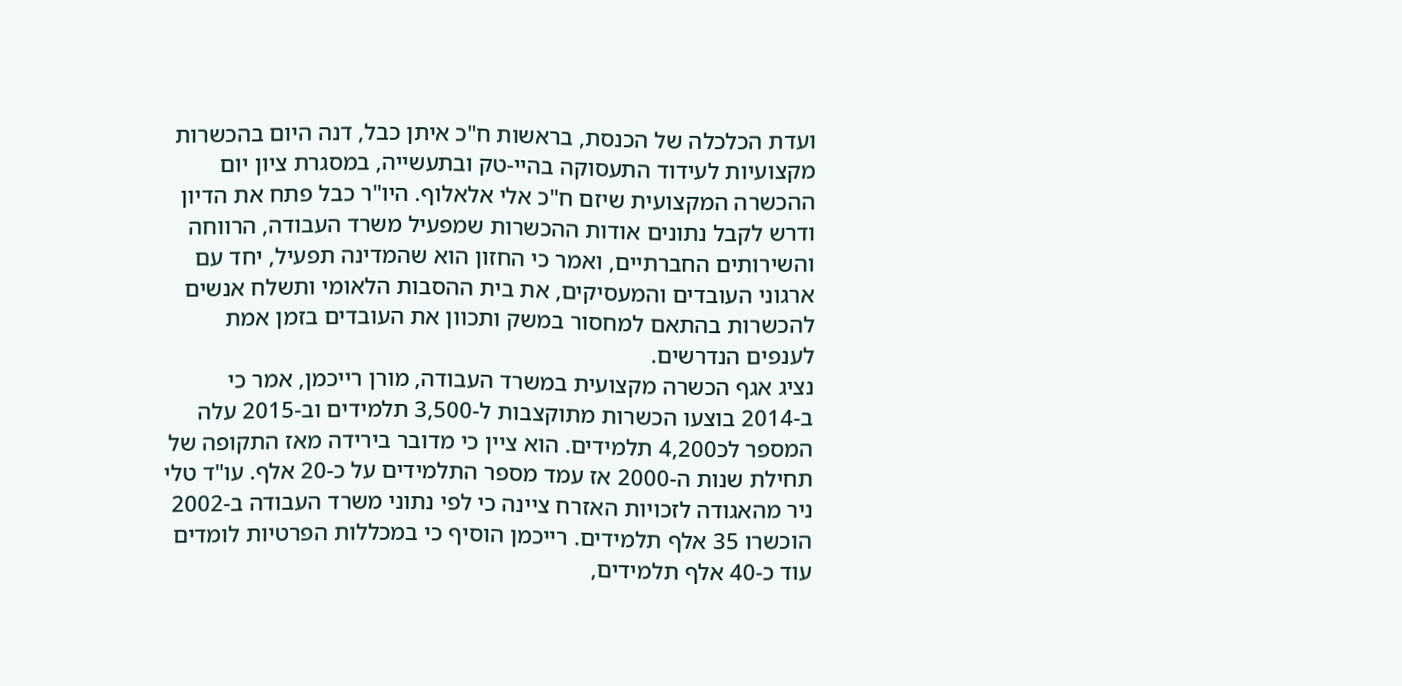ועדת הכלכלה של הכנסת, בראשות ח"כ איתן כבל, דנה היום בהכשרות מקצועיות לעידוד התעסוקה בהיי-טק ובתעשייה, במסגרת ציון יום ההכשרה המקצועית שיזם ח"כ אלי אלאלוף. היו"ר כבל פתח את הדיון ודרש לקבל נתונים אודות ההכשרות שמפעיל משרד העבודה, הרווחה והשירותים החברתיים, ואמר כי החזון הוא שהמדינה תפעיל, יחד עם ארגוני העובדים והמעסיקים, את בית ההסבות הלאומי ותשלח אנשים להכשרות בהתאם למחסור במשק ותכוון את העובדים בזמן אמת לענפים הנדרשים.
נציג אגף הכשרה מקצועית במשרד העבודה, מורן רייכמן, אמר כי ב-2014 בוצעו הכשרות מתוקצבות ל-3,500 תלמידים וב-2015 עלה המספר לכ4,200 תלמידים. הוא ציין כי מדובר בירידה מאז התקופה של תחילת שנות ה-2000 אז עמד מספר התלמידים על כ-20 אלף. עו"ד טלי ניר מהאגודה לזכויות האזרח ציינה כי לפי נתוני משרד העבודה ב-2002 הוכשרו 35 אלף תלמידים. רייכמן הוסיף כי במכללות הפרטיות לומדים עוד כ-40 אלף תלמידים,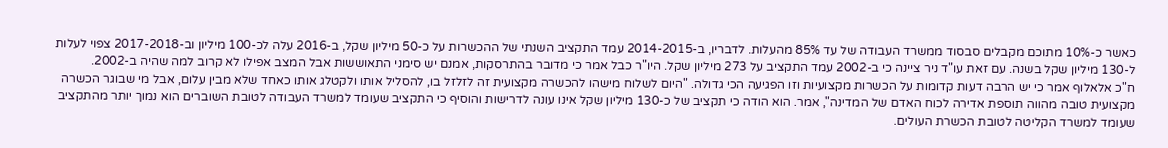כאשר כ-10% מתוכם מקבלים סבסוד ממשרד העבודה של עד 85% מהעלות. לדבריו, ב-2014-2015 עמד התקציב השנתי של ההכשרות על כ-50 מיליון שקל, ב-2016 עלה לכ-100 מיליון וב-2017-2018 צפוי לעלות ל-130 מיליון שקל בשנה. עם זאת עו"ד ניר ציינה כי ב-2002 עמד התקציב על 273 מיליון שקל. היו"ר כבל אמר כי מדובר בהתרסקות, אמנם יש סימני התאוששות אבל המצב אפילו לא קרוב למה שהיה ב-2002.
ח"כ אלאלוף אמר כי יש הרבה דעות קדומות על הכשרות מקצועיות וזו הפגיעה הכי גדולה. "היום לשלוח מישהו להכשרה מקצועית זה לזלזל בו, להסליל אותו ולקטלג אותו כאחד שלא מבין עלום, אבל מי שבוגר הכשרה מקצועית טובה מהווה תוספת אדירה לכוח האדם של המדינה", אמר. הוא הודה כי תקציב של כ-130 מיליון שקל אינו עונה לדרישות והוסיף כי התקציב שעומד למשרד העבודה לטובת השוברים הוא נמוך יותר מהתקציב שעומד למשרד הקליטה לטובת הכשרת העולים.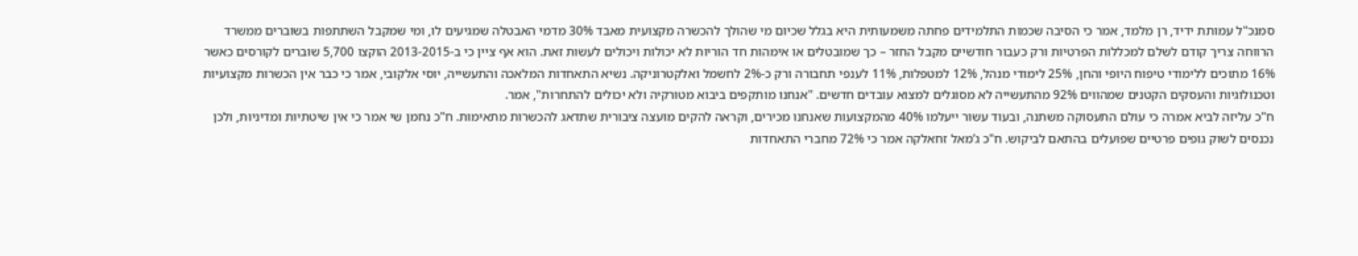סמנכ"ל עמותת ידיד, רן מלמד, אמר כי הסיבה שכמות התלמידים פחתה משמעותית היא בגלל שכיום מי שהולך להכשרה מקצועית מאבד 30% מדמי האבטלה שמגיעים לו, ומי שמקבל השתתפות בשוברים ממשרד הרווחה צריך קודם לשלם למכללות הפרטיות ורק כעבור חודשיים מקבל החזר – כך שמובטלים או אימהות חד הוריות לא יכולות ויכולים לעשות זאת. הוא אף ציין כי ב-2013-2015 הוקצו 5,700 שוברים לקורסים כאשר 16% מתוכים ללימודי טיפוח היופי והחן, 25% לימודי מנהל, 12% למטפלות, 11% לענפי תחבורה ורק כ-2% לחשמל ואלקטרוניקה. נשיא התאחדות המלאכה והתעשייה, יוסי אלקובי, אמר כי כבר אין הכשרות מקצועיות וטכנולוגיות והעסקים הקטנים שמהווים 92% מהתעשייה לא מסוגלים למצוא עובדים חדשים. "אנחנו מותקפים ביבוא מטורקיה ולא יכולים להתחרות", אמר.
ח"כ עליזה לביא אמרה כי עולם התעסוקה משתנה, ובעוד עשור ייעלמו 40% מהמקצועות שאנחנו מכירים, וקראה להקים מועצה ציבורית שתדאג להכשרות מתאימות. ח"כ נחמן שי אמר כי אין שיטתיות ומדיניות, ולכן נכנסים לשוק גופים פרטיים שפועלים בהתאם לביקוש. ח"כ ג’מאל זחאלקה אמר כי 72% מחברי התאחדות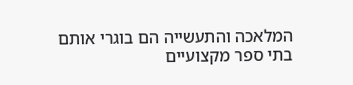המלאכה והתעשייה הם בוגרי אותם בתי ספר מקצועיים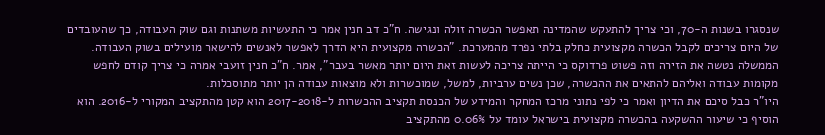שנסגרו בשנות ה-70, וכי צריך להתעקש שהמדינה תאפשר הכשרה זולה ונגישה. ח"כ דב חנין אמר כי התעשיות משתנות וגם שוק העבודה, כך שהעובדים של היום צריכים לקבל הכשרה מקצועית כחלק בלתי נפרד מהמערכת. "הכשרה מקצועית היא הדרך לאפשר לאנשים להישאר מועילים בשוק העבודה. הממשלה נטשה את הזירה וזה פשוט פרדוקס כי הייתה צריכה לעשות זאת היום יותר מאשר בעבר", אמר. ח"כ חנין זועבי אמרה כי צריך קודם לחפש מקומות עבודה ואליהם להתאים את ההכשרה, שכן נשים ערביות, למשל, שמוכשרות ולא מוצאות עבודה הן יותר מתוסכלות.
היו"ר כבל סיכם את הדיון ואמר כי לפי נתוני מרכז המחקר והמידע של הכנסת תקציב ההכשרות ל-2017-2018 הוא קטן מהתקציב המקורי ל-2016. הוא הוסיף כי שיעור ההשקעה בהכשרה מקצועית בישראל עומד על 0.06% מהתקציב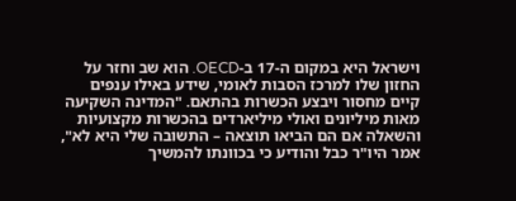וישראל היא במקום ה-17 ב-OECD. הוא שב וחזר על החזון שלו למרכז הסבות לאומי, שידע באילו ענפים קיים מחסור ויבצע הכשרות בהתאם. "המדינה השקיעה מאות מיליונים ואולי מיליארדים בהכשרות מקצועיות והשאלה אם הם הביאו תוצאה – התשובה שלי היא לא", אמר היו"ר כבל והודיע כי בכוונתו להמשיך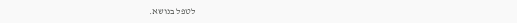לטפל בנושא.